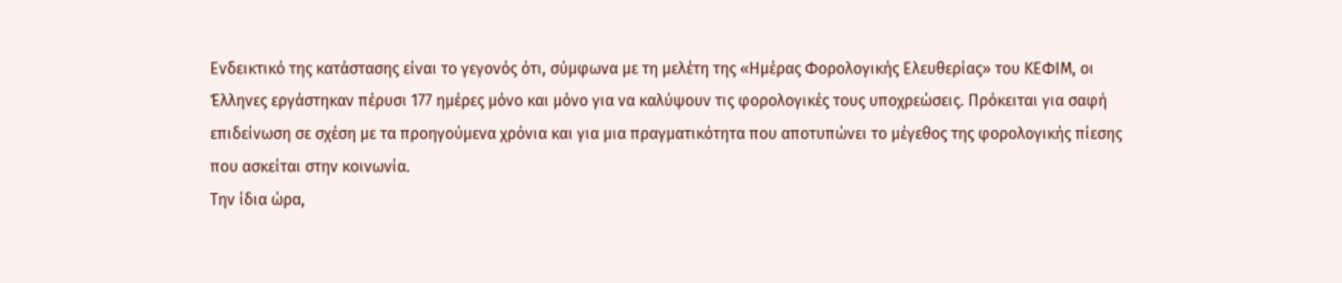Ενδεικτικό της κατάστασης είναι το γεγονός ότι, σύμφωνα με τη μελέτη της «Ημέρας Φορολογικής Ελευθερίας» του ΚΕΦΙΜ, οι Έλληνες εργάστηκαν πέρυσι 177 ημέρες μόνο και μόνο για να καλύψουν τις φορολογικές τους υποχρεώσεις. Πρόκειται για σαφή επιδείνωση σε σχέση με τα προηγούμενα χρόνια και για μια πραγματικότητα που αποτυπώνει το μέγεθος της φορολογικής πίεσης που ασκείται στην κοινωνία.
Την ίδια ώρα,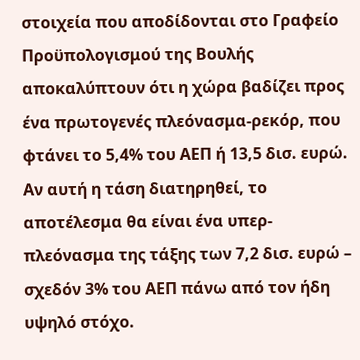στοιχεία που αποδίδονται στο Γραφείο Προϋπολογισμού της Βουλής αποκαλύπτουν ότι η χώρα βαδίζει προς ένα πρωτογενές πλεόνασμα-ρεκόρ, που φτάνει το 5,4% του ΑΕΠ ή 13,5 δισ. ευρώ. Αν αυτή η τάση διατηρηθεί, το αποτέλεσμα θα είναι ένα υπερ-πλεόνασμα της τάξης των 7,2 δισ. ευρώ – σχεδόν 3% του ΑΕΠ πάνω από τον ήδη υψηλό στόχο.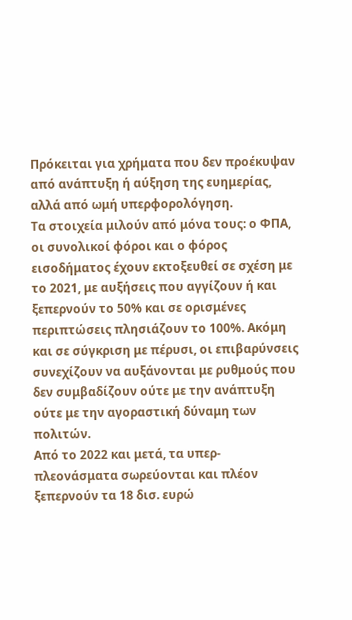Πρόκειται για χρήματα που δεν προέκυψαν από ανάπτυξη ή αύξηση της ευημερίας, αλλά από ωμή υπερφορολόγηση.
Τα στοιχεία μιλούν από μόνα τους: ο ΦΠΑ, οι συνολικοί φόροι και ο φόρος εισοδήματος έχουν εκτοξευθεί σε σχέση με το 2021, με αυξήσεις που αγγίζουν ή και ξεπερνούν το 50% και σε ορισμένες περιπτώσεις πλησιάζουν το 100%. Ακόμη και σε σύγκριση με πέρυσι, οι επιβαρύνσεις συνεχίζουν να αυξάνονται με ρυθμούς που δεν συμβαδίζουν ούτε με την ανάπτυξη ούτε με την αγοραστική δύναμη των πολιτών.
Από το 2022 και μετά, τα υπερ-πλεονάσματα σωρεύονται και πλέον ξεπερνούν τα 18 δισ. ευρώ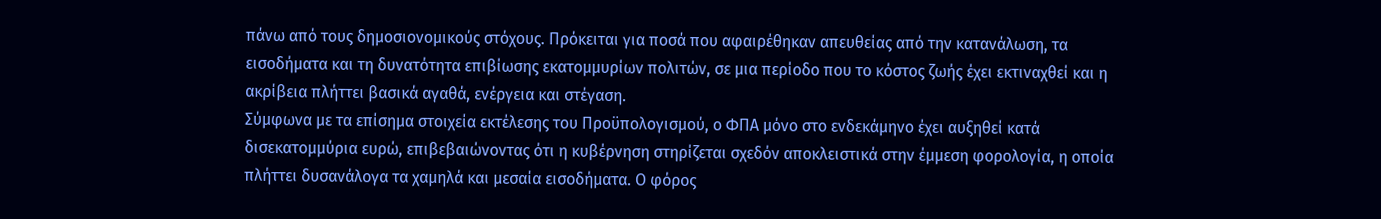πάνω από τους δημοσιονομικούς στόχους. Πρόκειται για ποσά που αφαιρέθηκαν απευθείας από την κατανάλωση, τα εισοδήματα και τη δυνατότητα επιβίωσης εκατομμυρίων πολιτών, σε μια περίοδο που το κόστος ζωής έχει εκτιναχθεί και η ακρίβεια πλήττει βασικά αγαθά, ενέργεια και στέγαση.
Σύμφωνα με τα επίσημα στοιχεία εκτέλεσης του Προϋπολογισμού, ο ΦΠΑ μόνο στο ενδεκάμηνο έχει αυξηθεί κατά δισεκατομμύρια ευρώ, επιβεβαιώνοντας ότι η κυβέρνηση στηρίζεται σχεδόν αποκλειστικά στην έμμεση φορολογία, η οποία πλήττει δυσανάλογα τα χαμηλά και μεσαία εισοδήματα. Ο φόρος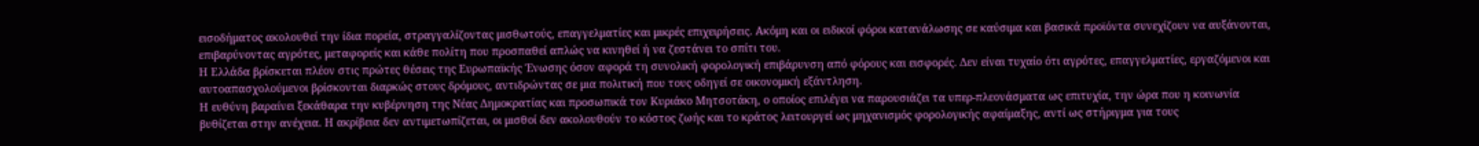εισοδήματος ακολουθεί την ίδια πορεία, στραγγαλίζοντας μισθωτούς, επαγγελματίες και μικρές επιχειρήσεις. Ακόμη και οι ειδικοί φόροι κατανάλωσης σε καύσιμα και βασικά προϊόντα συνεχίζουν να αυξάνονται, επιβαρύνοντας αγρότες, μεταφορείς και κάθε πολίτη που προσπαθεί απλώς να κινηθεί ή να ζεστάνει το σπίτι του.
Η Ελλάδα βρίσκεται πλέον στις πρώτες θέσεις της Ευρωπαϊκής Ένωσης όσον αφορά τη συνολική φορολογική επιβάρυνση από φόρους και εισφορές. Δεν είναι τυχαίο ότι αγρότες, επαγγελματίες, εργαζόμενοι και αυτοαπασχολούμενοι βρίσκονται διαρκώς στους δρόμους, αντιδρώντας σε μια πολιτική που τους οδηγεί σε οικονομική εξάντληση.
Η ευθύνη βαραίνει ξεκάθαρα την κυβέρνηση της Νέας Δημοκρατίας και προσωπικά τον Κυριάκο Μητσοτάκη, ο οποίος επιλέγει να παρουσιάζει τα υπερ-πλεονάσματα ως επιτυχία, την ώρα που η κοινωνία βυθίζεται στην ανέχεια. Η ακρίβεια δεν αντιμετωπίζεται, οι μισθοί δεν ακολουθούν το κόστος ζωής και το κράτος λειτουργεί ως μηχανισμός φορολογικής αφαίμαξης, αντί ως στήριγμα για τους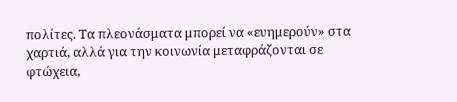πολίτες. Τα πλεονάσματα μπορεί να «ευημερούν» στα χαρτιά, αλλά για την κοινωνία μεταφράζονται σε φτώχεια,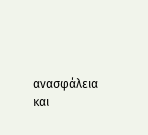ανασφάλεια και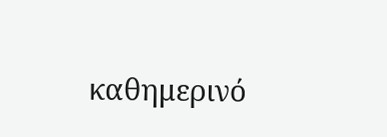καθημερινό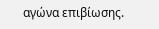αγώνα επιβίωσης.